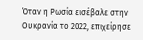Όταν η Ρωσία εισέβαλε στην Ουκρανία το 2022, επιχείρησε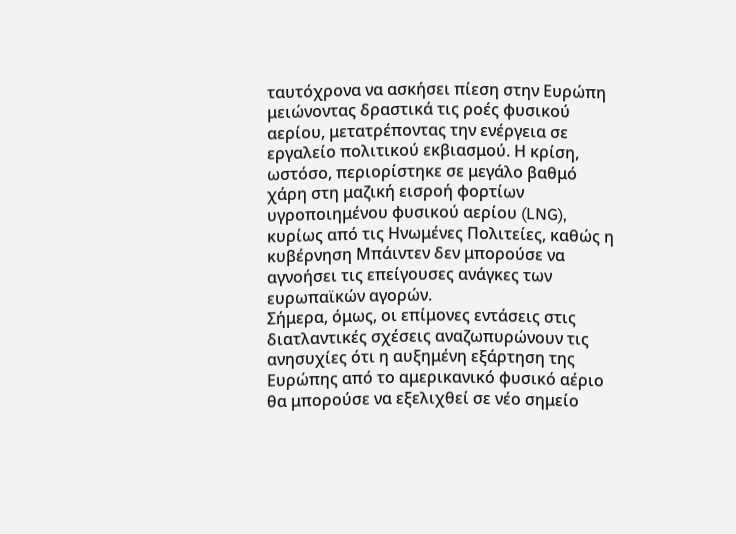ταυτόχρονα να ασκήσει πίεση στην Ευρώπη μειώνοντας δραστικά τις ροές φυσικού αερίου, μετατρέποντας την ενέργεια σε εργαλείο πολιτικού εκβιασμού. Η κρίση, ωστόσο, περιορίστηκε σε μεγάλο βαθμό χάρη στη μαζική εισροή φορτίων υγροποιημένου φυσικού αερίου (LNG), κυρίως από τις Ηνωμένες Πολιτείες, καθώς η κυβέρνηση Μπάιντεν δεν μπορούσε να αγνοήσει τις επείγουσες ανάγκες των ευρωπαϊκών αγορών.
Σήμερα, όμως, οι επίμονες εντάσεις στις διατλαντικές σχέσεις αναζωπυρώνουν τις ανησυχίες ότι η αυξημένη εξάρτηση της Ευρώπης από το αμερικανικό φυσικό αέριο θα μπορούσε να εξελιχθεί σε νέο σημείο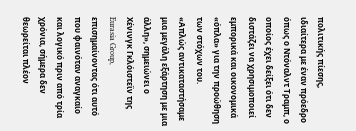πολιτικής πίεσης, ιδιαίτερα με έναν πρόεδρο όπως ο Ντόναλντ Τραμπ, ο οποίος έχει δείξει ότι δεν διστάζει να χρησιμοποιεί εμπορικά και οικονομικά «όπλα» για την προώθηση των στόχων του.
«Απλώς αντικαταστήσαμε μια μεγάλη εξάρτηση με μια άλλη», σημειώνει ο Χένινγκ Γκλόιστεϊν της Eurasia Group, επισημαίνοντας ότι αυτό που φαινόταν αναγκαίο και λογικό πριν από τρία χρόνια, σήμερα δεν θεωρείται πλέον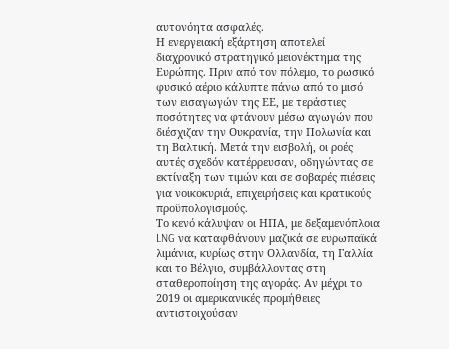αυτονόητα ασφαλές.
Η ενεργειακή εξάρτηση αποτελεί διαχρονικό στρατηγικό μειονέκτημα της Ευρώπης. Πριν από τον πόλεμο, το ρωσικό φυσικό αέριο κάλυπτε πάνω από το μισό των εισαγωγών της ΕΕ, με τεράστιες ποσότητες να φτάνουν μέσω αγωγών που διέσχιζαν την Ουκρανία, την Πολωνία και τη Βαλτική. Μετά την εισβολή, οι ροές αυτές σχεδόν κατέρρευσαν, οδηγώντας σε εκτίναξη των τιμών και σε σοβαρές πιέσεις για νοικοκυριά, επιχειρήσεις και κρατικούς προϋπολογισμούς.
Το κενό κάλυψαν οι ΗΠΑ, με δεξαμενόπλοια LNG να καταφθάνουν μαζικά σε ευρωπαϊκά λιμάνια, κυρίως στην Ολλανδία, τη Γαλλία και το Βέλγιο, συμβάλλοντας στη σταθεροποίηση της αγοράς. Αν μέχρι το 2019 οι αμερικανικές προμήθειες αντιστοιχούσαν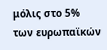μόλις στο 5% των ευρωπαϊκών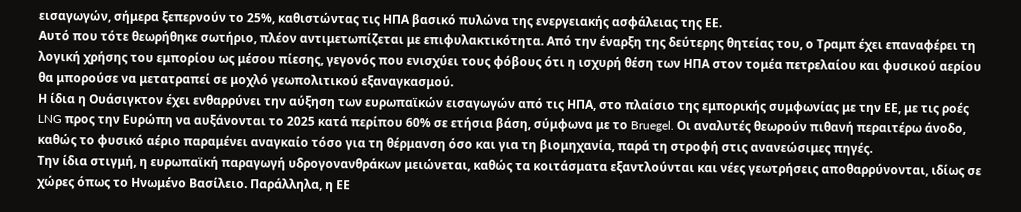εισαγωγών, σήμερα ξεπερνούν το 25%, καθιστώντας τις ΗΠΑ βασικό πυλώνα της ενεργειακής ασφάλειας της ΕΕ.
Αυτό που τότε θεωρήθηκε σωτήριο, πλέον αντιμετωπίζεται με επιφυλακτικότητα. Από την έναρξη της δεύτερης θητείας του, ο Τραμπ έχει επαναφέρει τη λογική χρήσης του εμπορίου ως μέσου πίεσης, γεγονός που ενισχύει τους φόβους ότι η ισχυρή θέση των ΗΠΑ στον τομέα πετρελαίου και φυσικού αερίου θα μπορούσε να μετατραπεί σε μοχλό γεωπολιτικού εξαναγκασμού.
Η ίδια η Ουάσιγκτον έχει ενθαρρύνει την αύξηση των ευρωπαϊκών εισαγωγών από τις ΗΠΑ, στο πλαίσιο της εμπορικής συμφωνίας με την ΕΕ, με τις ροές LNG προς την Ευρώπη να αυξάνονται το 2025 κατά περίπου 60% σε ετήσια βάση, σύμφωνα με το Bruegel. Οι αναλυτές θεωρούν πιθανή περαιτέρω άνοδο, καθώς το φυσικό αέριο παραμένει αναγκαίο τόσο για τη θέρμανση όσο και για τη βιομηχανία, παρά τη στροφή στις ανανεώσιμες πηγές.
Την ίδια στιγμή, η ευρωπαϊκή παραγωγή υδρογονανθράκων μειώνεται, καθώς τα κοιτάσματα εξαντλούνται και νέες γεωτρήσεις αποθαρρύνονται, ιδίως σε χώρες όπως το Ηνωμένο Βασίλειο. Παράλληλα, η ΕΕ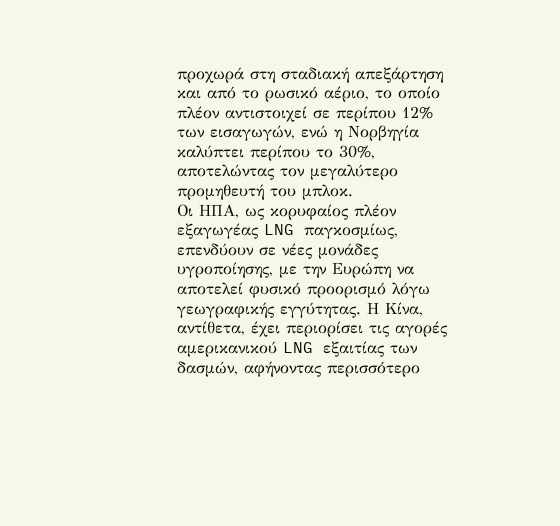προχωρά στη σταδιακή απεξάρτηση και από το ρωσικό αέριο, το οποίο πλέον αντιστοιχεί σε περίπου 12% των εισαγωγών, ενώ η Νορβηγία καλύπτει περίπου το 30%, αποτελώντας τον μεγαλύτερο προμηθευτή του μπλοκ.
Οι ΗΠΑ, ως κορυφαίος πλέον εξαγωγέας LNG παγκοσμίως, επενδύουν σε νέες μονάδες υγροποίησης, με την Ευρώπη να αποτελεί φυσικό προορισμό λόγω γεωγραφικής εγγύτητας. Η Κίνα, αντίθετα, έχει περιορίσει τις αγορές αμερικανικού LNG εξαιτίας των δασμών, αφήνοντας περισσότερο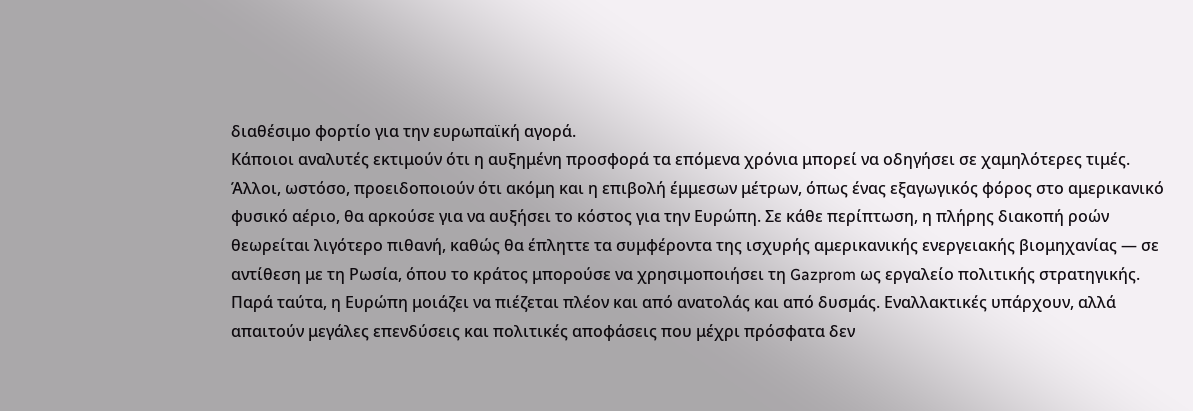διαθέσιμο φορτίο για την ευρωπαϊκή αγορά.
Κάποιοι αναλυτές εκτιμούν ότι η αυξημένη προσφορά τα επόμενα χρόνια μπορεί να οδηγήσει σε χαμηλότερες τιμές. Άλλοι, ωστόσο, προειδοποιούν ότι ακόμη και η επιβολή έμμεσων μέτρων, όπως ένας εξαγωγικός φόρος στο αμερικανικό φυσικό αέριο, θα αρκούσε για να αυξήσει το κόστος για την Ευρώπη. Σε κάθε περίπτωση, η πλήρης διακοπή ροών θεωρείται λιγότερο πιθανή, καθώς θα έπληττε τα συμφέροντα της ισχυρής αμερικανικής ενεργειακής βιομηχανίας — σε αντίθεση με τη Ρωσία, όπου το κράτος μπορούσε να χρησιμοποιήσει τη Gazprom ως εργαλείο πολιτικής στρατηγικής.
Παρά ταύτα, η Ευρώπη μοιάζει να πιέζεται πλέον και από ανατολάς και από δυσμάς. Εναλλακτικές υπάρχουν, αλλά απαιτούν μεγάλες επενδύσεις και πολιτικές αποφάσεις που μέχρι πρόσφατα δεν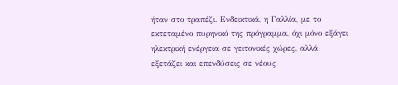ήταν στο τραπέζι. Ενδεικτικά, η Γαλλία, με το εκτεταμένο πυρηνικό της πρόγραμμα, όχι μόνο εξάγει ηλεκτρική ενέργεια σε γειτονικές χώρες, αλλά εξετάζει και επενδύσεις σε νέους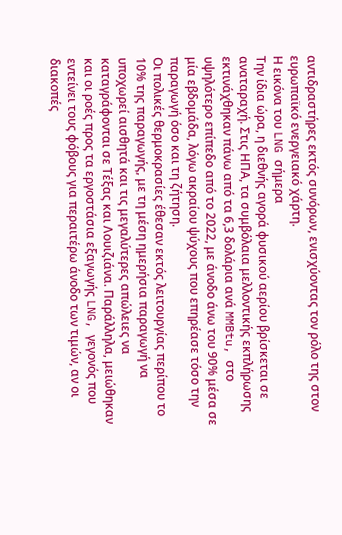αντιδραστήρες εκτός συνόρων, ενισχύοντας τον ρόλο της στον ευρωπαϊκό ενεργειακό χάρτη.
Η εικόνα του LNG σήμερα
Την ίδια ώρα, η διεθνής αγορά φυσικού αερίου βρίσκεται σε αναταραχή. Στις ΗΠΑ, τα συμβόλαια μελλοντικής εκπλήρωσης εκτινάχθηκαν πάνω από τα 6,3 δολάρια ανά MMBtu, στο υψηλότερο επίπεδο από το 2022, με άνοδο άνω του 90% μέσα σε μία εβδομάδα, λόγω ακραίου ψύχους που επηρέασε τόσο την παραγωγή όσο και τη ζήτηση.
Οι πολικές θερμοκρασίες έθεσαν εκτός λειτουργίας περίπου το 10% της παραγωγής, με τη μέση ημερήσια παραγωγή να υποχωρεί αισθητά και τις μεγαλύτερες απώλειες να καταγράφονται σε Τέξας και Λουιζιάνα. Παράλληλα, μειώθηκαν και οι ροές προς τα εργοστάσια εξαγωγής LNG, γεγονός που εντείνει τους φόβους για περαιτέρω άνοδο των τιμών, αν οι διακοπές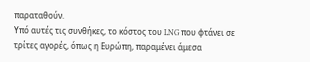παραταθούν.
Υπό αυτές τις συνθήκες, το κόστος του LNG που φτάνει σε τρίτες αγορές, όπως η Ευρώπη, παραμένει άμεσα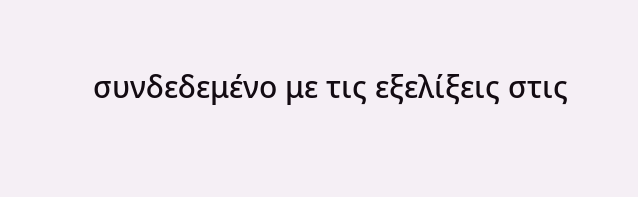συνδεδεμένο με τις εξελίξεις στις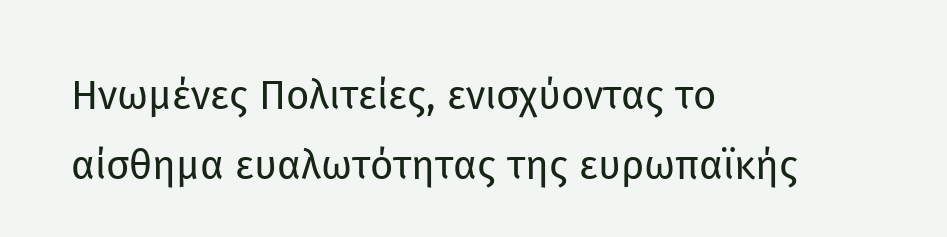Ηνωμένες Πολιτείες, ενισχύοντας το αίσθημα ευαλωτότητας της ευρωπαϊκής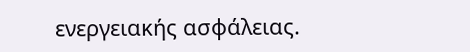ενεργειακής ασφάλειας.